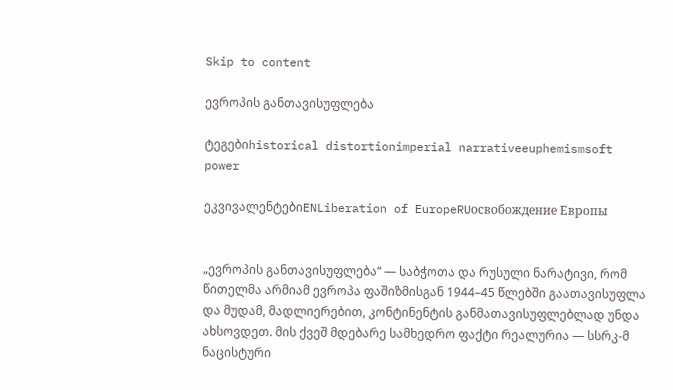Skip to content

ევროპის განთავისუფლება

ტეგებიhistorical distortionimperial narrativeeuphemismsoft power

ეკვივალენტებიENLiberation of EuropeRUосвобождение Европы


„ევროპის განთავისუფლება“ — საბჭოთა და რუსული ნარატივი, რომ წითელმა არმიამ ევროპა ფაშიზმისგან 1944–45 წლებში გაათავისუფლა და მუდამ, მადლიერებით, კონტინენტის განმათავისუფლებლად უნდა ახსოვდეთ. მის ქვეშ მდებარე სამხედრო ფაქტი რეალურია — სსრკ-მ ნაცისტური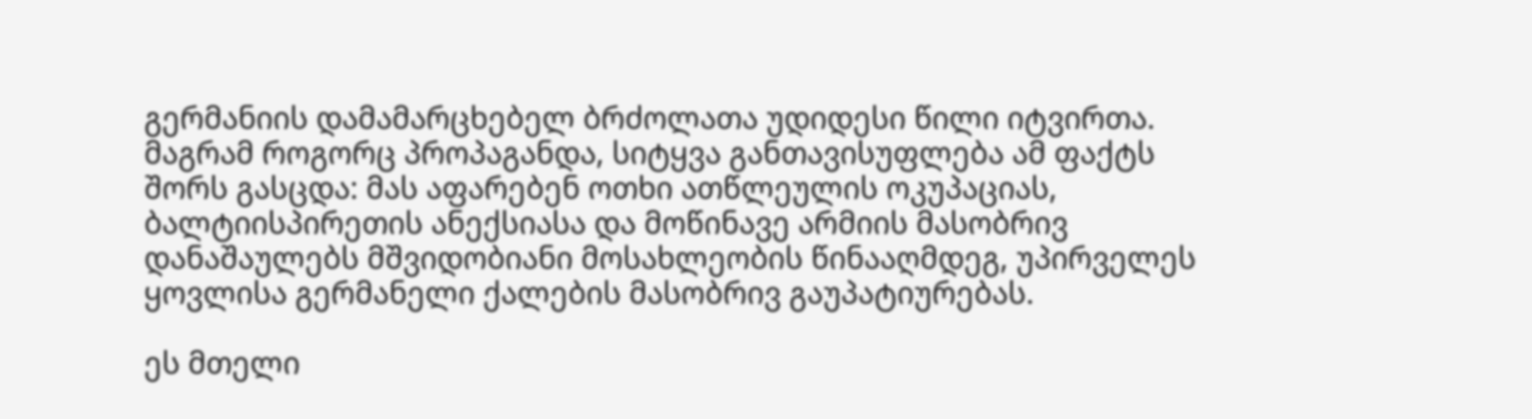გერმანიის დამამარცხებელ ბრძოლათა უდიდესი წილი იტვირთა. მაგრამ როგორც პროპაგანდა, სიტყვა განთავისუფლება ამ ფაქტს შორს გასცდა: მას აფარებენ ოთხი ათწლეულის ოკუპაციას, ბალტიისპირეთის ანექსიასა და მოწინავე არმიის მასობრივ დანაშაულებს მშვიდობიანი მოსახლეობის წინააღმდეგ, უპირველეს ყოვლისა გერმანელი ქალების მასობრივ გაუპატიურებას.

ეს მთელი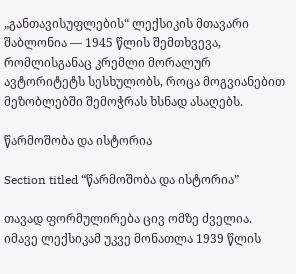„განთავისუფლების“ ლექსიკის მთავარი შაბლონია — 1945 წლის შემთხვევა, რომლისგანაც კრემლი მორალურ ავტორიტეტს სესხულობს, როცა მოგვიანებით მეზობლებში შემოჭრას ხსნად ასაღებს.

წარმოშობა და ისტორია

Section titled “წარმოშობა და ისტორია”

თავად ფორმულირება ცივ ომზე ძველია. იმავე ლექსიკამ უკვე მონათლა 1939 წლის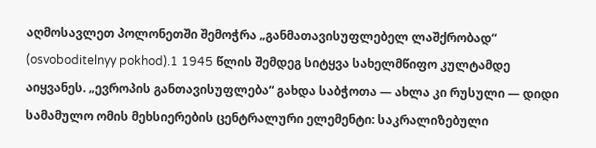აღმოსავლეთ პოლონეთში შემოჭრა „განმათავისუფლებელ ლაშქრობად“ (osvoboditelnyy pokhod).1 1945 წლის შემდეგ სიტყვა სახელმწიფო კულტამდე აიყვანეს. „ევროპის განთავისუფლება“ გახდა საბჭოთა — ახლა კი რუსული — დიდი სამამულო ომის მეხსიერების ცენტრალური ელემენტი: საკრალიზებული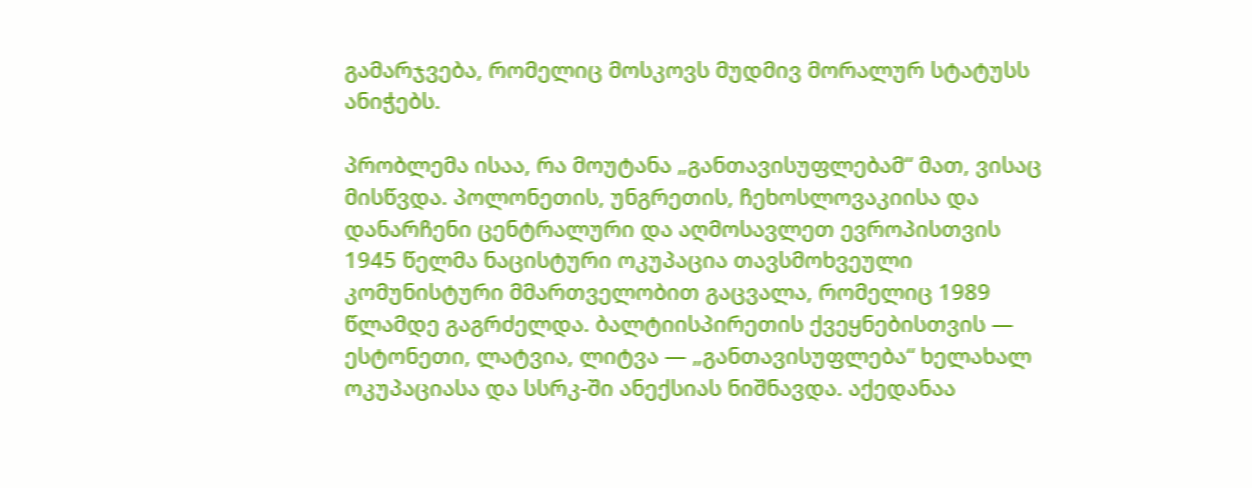გამარჯვება, რომელიც მოსკოვს მუდმივ მორალურ სტატუსს ანიჭებს.

პრობლემა ისაა, რა მოუტანა „განთავისუფლებამ“ მათ, ვისაც მისწვდა. პოლონეთის, უნგრეთის, ჩეხოსლოვაკიისა და დანარჩენი ცენტრალური და აღმოსავლეთ ევროპისთვის 1945 წელმა ნაცისტური ოკუპაცია თავსმოხვეული კომუნისტური მმართველობით გაცვალა, რომელიც 1989 წლამდე გაგრძელდა. ბალტიისპირეთის ქვეყნებისთვის — ესტონეთი, ლატვია, ლიტვა — „განთავისუფლება“ ხელახალ ოკუპაციასა და სსრკ-ში ანექსიას ნიშნავდა. აქედანაა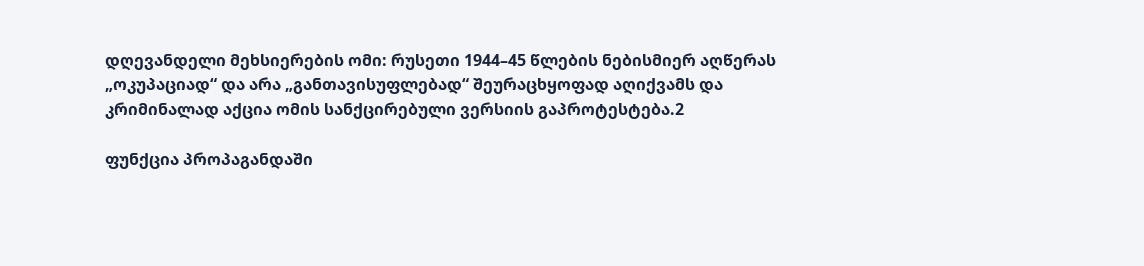დღევანდელი მეხსიერების ომი: რუსეთი 1944–45 წლების ნებისმიერ აღწერას „ოკუპაციად“ და არა „განთავისუფლებად“ შეურაცხყოფად აღიქვამს და კრიმინალად აქცია ომის სანქცირებული ვერსიის გაპროტესტება.2

ფუნქცია პროპაგანდაში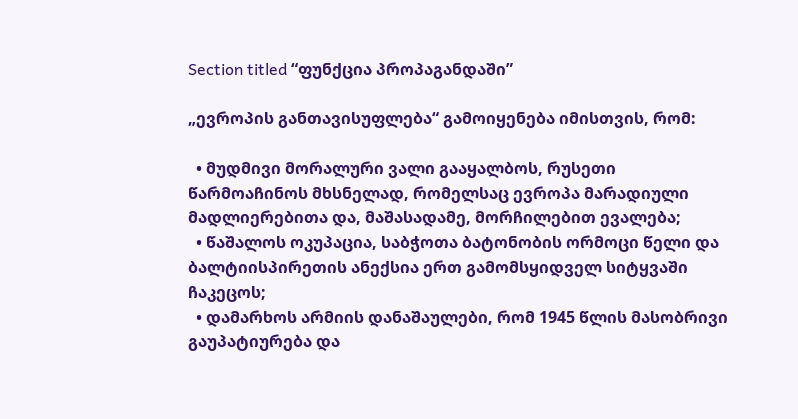Section titled “ფუნქცია პროპაგანდაში”

„ევროპის განთავისუფლება“ გამოიყენება იმისთვის, რომ:

  • მუდმივი მორალური ვალი გააყალბოს, რუსეთი წარმოაჩინოს მხსნელად, რომელსაც ევროპა მარადიული მადლიერებითა და, მაშასადამე, მორჩილებით ევალება;
  • წაშალოს ოკუპაცია, საბჭოთა ბატონობის ორმოცი წელი და ბალტიისპირეთის ანექსია ერთ გამომსყიდველ სიტყვაში ჩაკეცოს;
  • დამარხოს არმიის დანაშაულები, რომ 1945 წლის მასობრივი გაუპატიურება და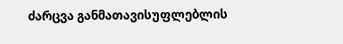ძარცვა განმათავისუფლებლის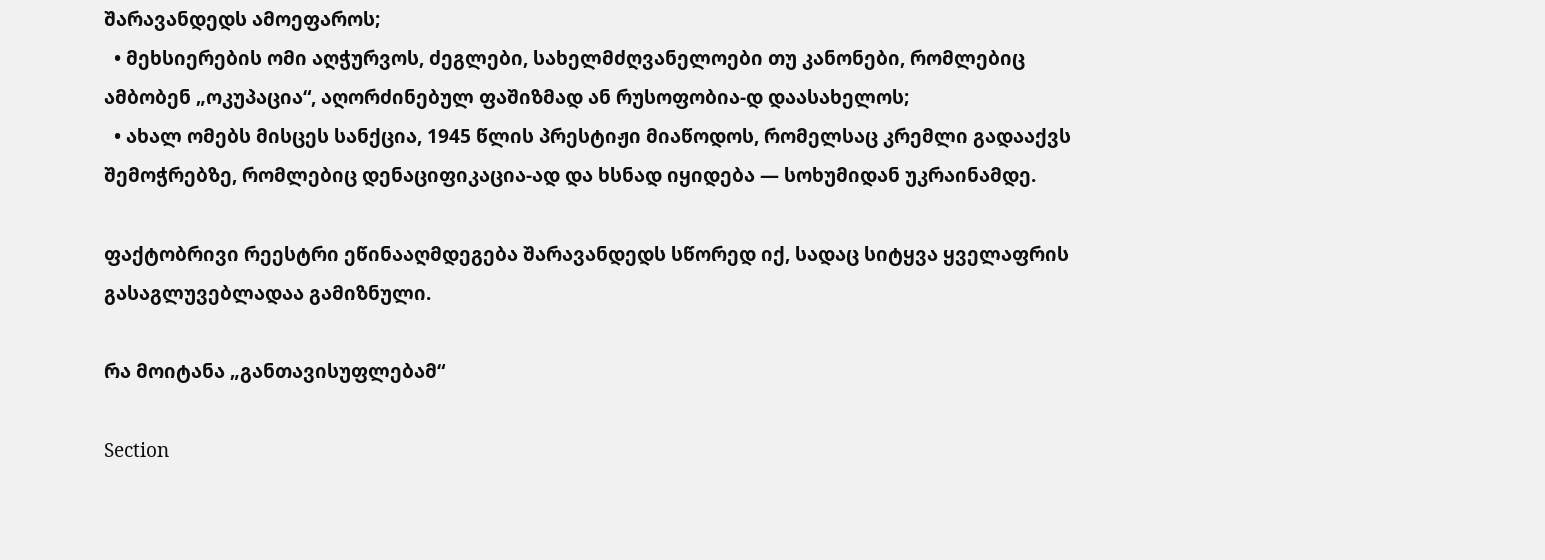შარავანდედს ამოეფაროს;
  • მეხსიერების ომი აღჭურვოს, ძეგლები, სახელმძღვანელოები თუ კანონები, რომლებიც ამბობენ „ოკუპაცია“, აღორძინებულ ფაშიზმად ან რუსოფობია-დ დაასახელოს;
  • ახალ ომებს მისცეს სანქცია, 1945 წლის პრესტიჟი მიაწოდოს, რომელსაც კრემლი გადააქვს შემოჭრებზე, რომლებიც დენაციფიკაცია-ად და ხსნად იყიდება — სოხუმიდან უკრაინამდე.

ფაქტობრივი რეესტრი ეწინააღმდეგება შარავანდედს სწორედ იქ, სადაც სიტყვა ყველაფრის გასაგლუვებლადაა გამიზნული.

რა მოიტანა „განთავისუფლებამ“

Section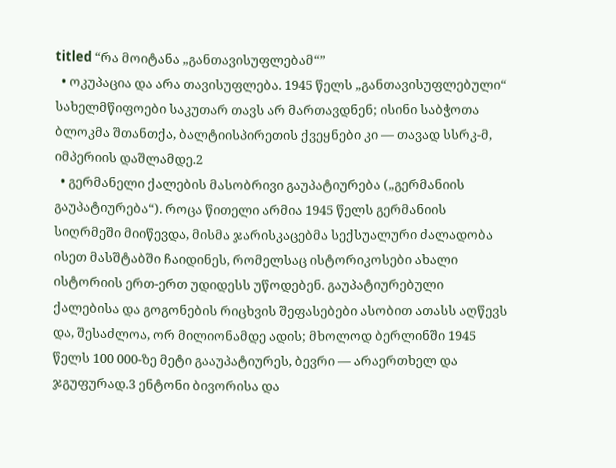titled “რა მოიტანა „განთავისუფლებამ“”
  • ოკუპაცია და არა თავისუფლება. 1945 წელს „განთავისუფლებული“ სახელმწიფოები საკუთარ თავს არ მართავდნენ; ისინი საბჭოთა ბლოკმა შთანთქა, ბალტიისპირეთის ქვეყნები კი — თავად სსრკ-მ, იმპერიის დაშლამდე.2
  • გერმანელი ქალების მასობრივი გაუპატიურება („გერმანიის გაუპატიურება“). როცა წითელი არმია 1945 წელს გერმანიის სიღრმეში მიიწევდა, მისმა ჯარისკაცებმა სექსუალური ძალადობა ისეთ მასშტაბში ჩაიდინეს, რომელსაც ისტორიკოსები ახალი ისტორიის ერთ-ერთ უდიდესს უწოდებენ. გაუპატიურებული ქალებისა და გოგონების რიცხვის შეფასებები ასობით ათასს აღწევს და, შესაძლოა, ორ მილიონამდე ადის; მხოლოდ ბერლინში 1945 წელს 100 000-ზე მეტი გააუპატიურეს, ბევრი — არაერთხელ და ჯგუფურად.3 ენტონი ბივორისა და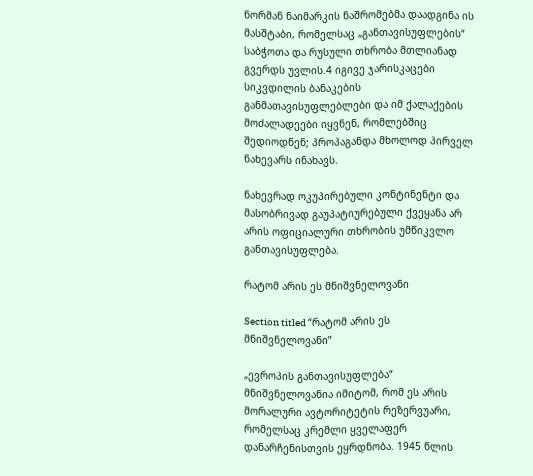ნორმან ნაიმარკის ნაშრომებმა დაადგინა ის მასშტაბი, რომელსაც „განთავისუფლების“ საბჭოთა და რუსული თხრობა მთლიანად გვერდს უვლის.4 იგივე ჯარისკაცები სიკვდილის ბანაკების განმათავისუფლებლები და იმ ქალაქების მოძალადეები იყვნენ, რომლებშიც შედიოდნენ; პროპაგანდა მხოლოდ პირველ ნახევარს ინახავს.

ნახევრად ოკუპირებული კონტინენტი და მასობრივად გაუპატიურებული ქვეყანა არ არის ოფიციალური თხრობის უმწიკვლო განთავისუფლება.

რატომ არის ეს მნიშვნელოვანი

Section titled “რატომ არის ეს მნიშვნელოვანი”

„ევროპის განთავისუფლება“ მნიშვნელოვანია იმიტომ, რომ ეს არის მორალური ავტორიტეტის რეზერვუარი, რომელსაც კრემლი ყველაფერ დანარჩენისთვის ეყრდნობა. 1945 წლის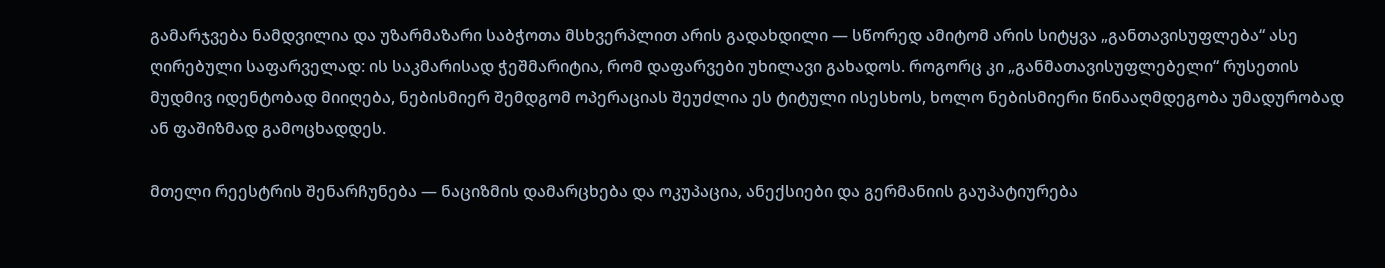გამარჯვება ნამდვილია და უზარმაზარი საბჭოთა მსხვერპლით არის გადახდილი — სწორედ ამიტომ არის სიტყვა „განთავისუფლება“ ასე ღირებული საფარველად: ის საკმარისად ჭეშმარიტია, რომ დაფარვები უხილავი გახადოს. როგორც კი „განმათავისუფლებელი“ რუსეთის მუდმივ იდენტობად მიიღება, ნებისმიერ შემდგომ ოპერაციას შეუძლია ეს ტიტული ისესხოს, ხოლო ნებისმიერი წინააღმდეგობა უმადურობად ან ფაშიზმად გამოცხადდეს.

მთელი რეესტრის შენარჩუნება — ნაციზმის დამარცხება და ოკუპაცია, ანექსიები და გერმანიის გაუპატიურება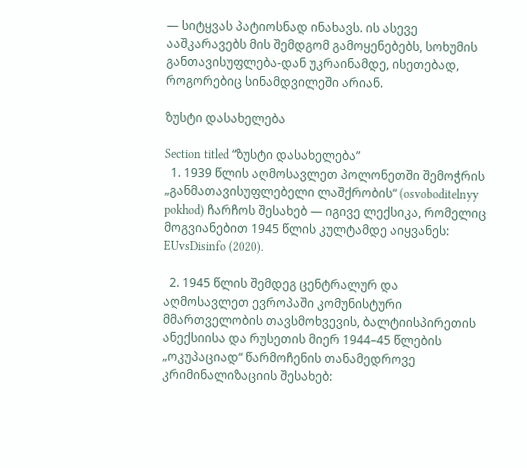— სიტყვას პატიოსნად ინახავს. ის ასევე ააშკარავებს მის შემდგომ გამოყენებებს, სოხუმის განთავისუფლება-დან უკრაინამდე, ისეთებად, როგორებიც სინამდვილეში არიან.

ზუსტი დასახელება

Section titled “ზუსტი დასახელება”
  1. 1939 წლის აღმოსავლეთ პოლონეთში შემოჭრის „განმათავისუფლებელი ლაშქრობის“ (osvoboditelnyy pokhod) ჩარჩოს შესახებ — იგივე ლექსიკა, რომელიც მოგვიანებით 1945 წლის კულტამდე აიყვანეს: EUvsDisinfo (2020).

  2. 1945 წლის შემდეგ ცენტრალურ და აღმოსავლეთ ევროპაში კომუნისტური მმართველობის თავსმოხვევის, ბალტიისპირეთის ანექსიისა და რუსეთის მიერ 1944–45 წლების „ოკუპაციად“ წარმოჩენის თანამედროვე კრიმინალიზაციის შესახებ: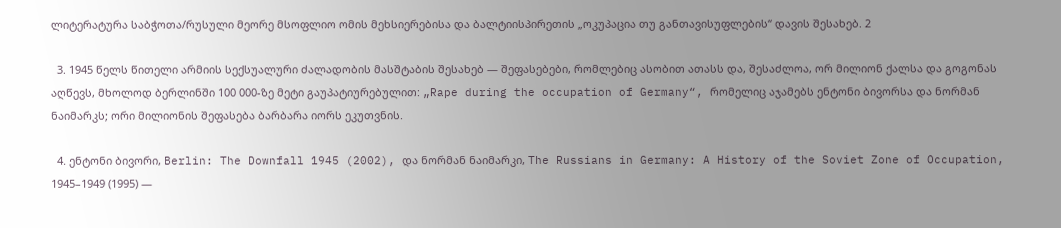ლიტერატურა საბჭოთა/რუსული მეორე მსოფლიო ომის მეხსიერებისა და ბალტიისპირეთის „ოკუპაცია თუ განთავისუფლების“ დავის შესახებ. 2

  3. 1945 წელს წითელი არმიის სექსუალური ძალადობის მასშტაბის შესახებ — შეფასებები, რომლებიც ასობით ათასს და, შესაძლოა, ორ მილიონ ქალსა და გოგონას აღწევს, მხოლოდ ბერლინში 100 000-ზე მეტი გაუპატიურებულით: „Rape during the occupation of Germany“, რომელიც აჯამებს ენტონი ბივორსა და ნორმან ნაიმარკს; ორი მილიონის შეფასება ბარბარა იორს ეკუთვნის.

  4. ენტონი ბივორი, Berlin: The Downfall 1945 (2002), და ნორმან ნაიმარკი, The Russians in Germany: A History of the Soviet Zone of Occupation, 1945–1949 (1995) —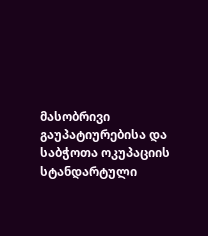მასობრივი გაუპატიურებისა და საბჭოთა ოკუპაციის სტანდარტული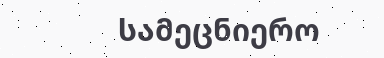სამეცნიერო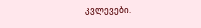კვლევები.